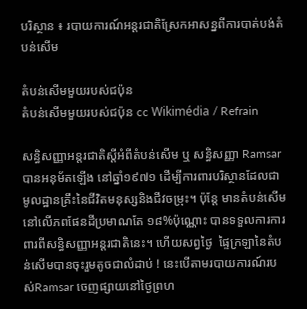បរិស្ថាន ៖ របាយការណ៍អន្តរជាតិស្រែកអាសន្នពីការបាត់បង់តំបន់សើម

តំបន់សើមមួយរបស់ជប៉ុន
តំបន់សើមមួយរបស់ជប៉ុន cc Wikimédia / Refrain

សន្ធិសញ្ញាអន្តរជាតិស្តីអំពីតំបន់សើម ឬ សន្ធិសញ្ញា Ramsar  បានអនុម័តឡើង នៅឆ្នាំ១៩៧១ ដើម្បីការពារបរិស្ថានដែលជាមូលដ្ឋានគ្រឹះនៃជីវិតមនុស្សនិងជីវចម្រុះ។ ប៉ុន្តែ មានតំបន់សើមនៅលើភពផែនដីប្រមាណតែ ១៨%ប៉ុណ្ណោះ បានទទួលការការពារពីសន្ធិសញ្ញាអន្តរជាតិនេះ។ ហើយសព្វថ្ងៃ  ផ្ទៃក្រឡានៃតំបន់សើមបានចុះរួមតូចជាលំដាប់ ! នេះបើតាមរបាយការណ៍របស់Ramsar ចេញផ្សាយនៅថ្ងៃព្រហ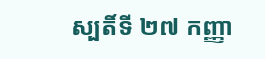ស្បតិ៍ទី ២៧ កញ្ញា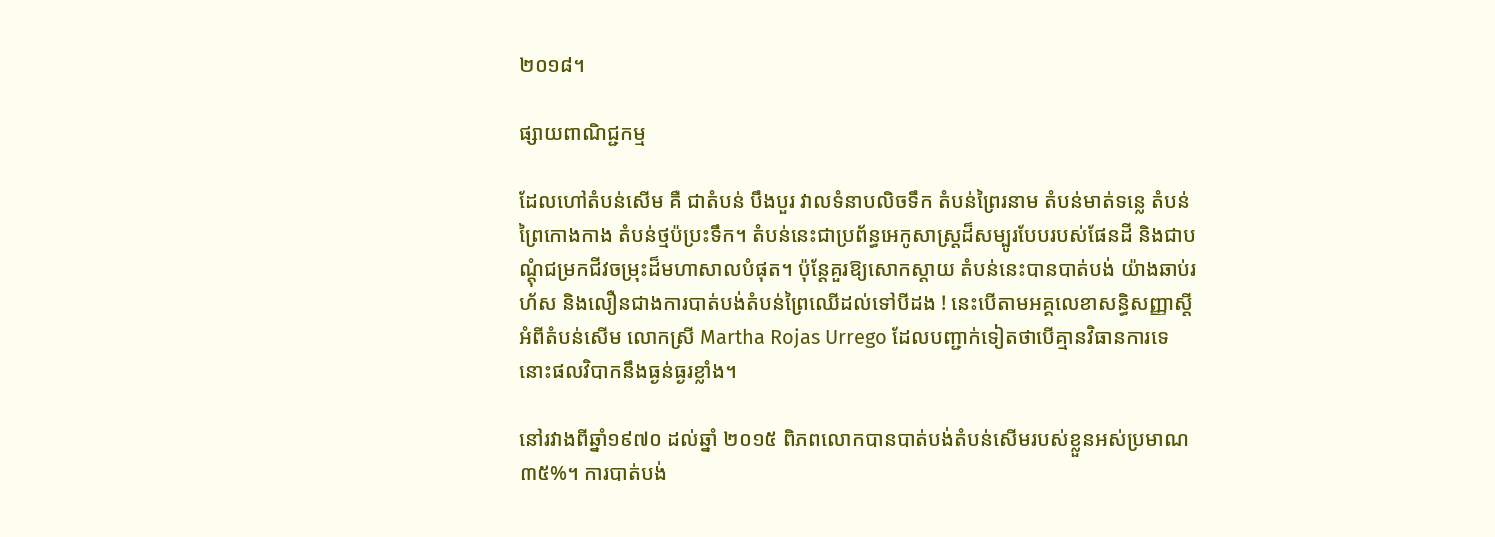២០១៨។

ផ្សាយពាណិជ្ជកម្ម

ដែលហៅតំបន់សើម គឺ ជាតំបន់ បឹងបួរ វាលទំនាបលិចទឹក តំបន់ព្រៃរនាម តំបន់មាត់ទន្លេ តំបន់ព្រៃកោងកាង តំបន់ថ្មប៉ប្រះទឹក។ តំបន់នេះជាប្រព័ន្ធអេកូសាស្ត្រដ៏សម្បូរបែបរបស់ផែនដី និងជាបណ្តុំជម្រកជីវចម្រុះដ៏មហាសាលបំផុត។ ប៉ុន្តែគួរឱ្យសោកស្តាយ តំបន់នេះបានបាត់បង់ យ៉ាងឆាប់រហ័ស និងលឿនជាងការបាត់បង់តំបន់ព្រៃឈើដល់ទៅបីដង ! នេះបើតាមអគ្គលេខាសន្ធិសញ្ញាស្តីអំពីតំបន់សើម លោកស្រី Martha Rojas Urrego ដែលបញ្ជាក់ទៀតថាបើគ្មានវិធានការទេ នោះផលវិបាកនឹងធ្ងន់ធ្ងរខ្លាំង។

នៅរវាងពីឆ្នាំ១៩៧០ ដល់ឆ្នាំ ២០១៥ ពិភពលោកបានបាត់បង់តំបន់សើមរបស់ខ្លួនអស់ប្រមាណ៣៥%។ ការបាត់បង់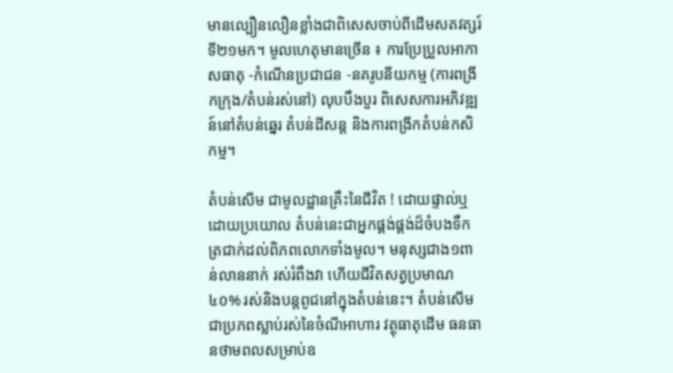មានល្បឿនលឿនខ្លាំងជាពិសេសចាប់ពីដើមសតវត្សរ៍ទី២១មក។ មូលហេតុមានច្រើន ៖ ការប្រែប្រួលអាកាសធាតុ -កំណើនប្រជាជន -នគរូបនីយកម្ម (ការពង្រីកក្រុង/តំបន់រស់នៅ) លុបបឹងបួរ ពិសេសការអភិវឌ្ឍន៍នៅតំបន់ឆ្នេរ តំបន់ដីសន្ត និងការពង្រីកតំបន់កសិកម្ម។

តំបន់សើម ជាមូលដ្ឋានគ្រឹះនៃជីវិត ! ដោយផ្ទាល់ឬដោយប្រយោល តំបន់នេះជាអ្នកផ្គង់ផ្គង់ដ៏ចំបងទឹកត្រជាក់ដល់ពិភពលោកទាំងមូល។ មនុស្សជាង១ពាន់លាននាក់ រស់រំពឹងវា ហើយជីវិតសត្វប្រមាណ៤០% រស់និងបន្តពូជនៅក្នុងតំបន់នេះ។ តំបន់សើមជាប្រភពស្លាប់រស់នៃចំណីអាហារ វត្ថុធាតុដើម ធនធានថាមពលសម្រាប់ឧ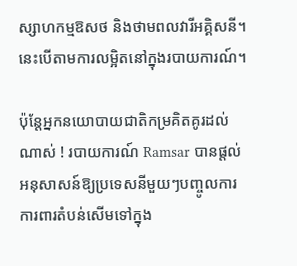ស្សាហកម្មឱសថ និងថាមពលវារីអគ្គិសនី។ នេះបើតាមការលម្អិតនៅក្នុងរបាយការណ៍។

ប៉ុន្តែអ្នកនយោបាយជាតិកម្រគិតគូរដល់ណាស់ ! របាយការណ៍ Ramsar បានផ្តល់អនុសាសន៍ឱ្យប្រទេសនីមួយៗបញ្ចូលការការពារតំបន់សើមទៅក្នុង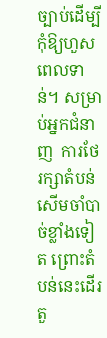ច្បាប់ដើម្បីកុំឱ្យហួសពេលទាន់។ សម្រាប់អ្នកជំនាញ  ការថែរក្សាតំបន់សើមចាំបាច់ខ្លាំងទៀត ព្រោះតំបន់នេះដើរតួ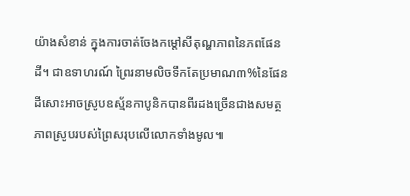យ៉ាងសំខាន់ ក្នុងការចាត់ចែងកម្តៅសីតុណ្ហភាពនៃភពផែនដី។ ជាឧទាហរណ៍ ព្រៃរនាមលិចទឹកតែប្រមាណ៣%នៃផែនដីសោះអាចស្រូបឧស្ម័នកាបូនិកបានពីរដងច្រើនជាងសមត្ថភាពស្រូបរបស់ព្រៃសរុបលើលោកទាំងមូល៕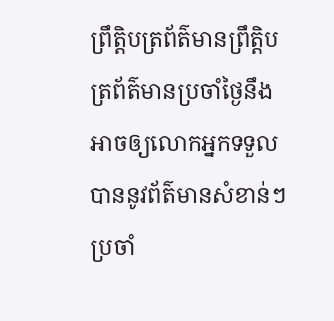ព្រឹត្តិបត្រព័ត៌មានព្រឹត្តិបត្រព័ត៌មានប្រចាំថ្ងៃនឹងអាចឲ្យលោកអ្នកទទួលបាននូវព័ត៌មានសំខាន់ៗប្រចាំ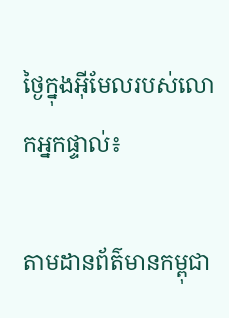ថ្ងៃក្នុងអ៊ីមែលរបស់លោកអ្នកផ្ទាល់៖

តាមដានព័ត៌មានកម្ពុជា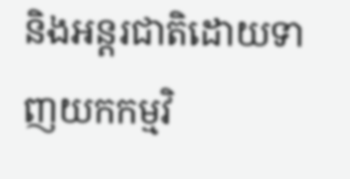និងអន្តរជាតិដោយទាញយកកម្មវិ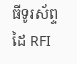ធីទូរស័ព្ទដៃ RFI